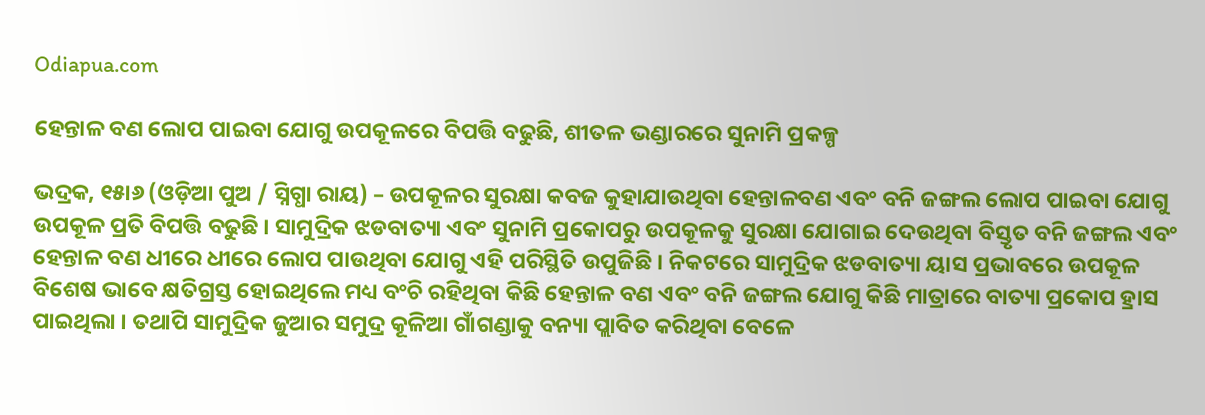Odiapua.com

ହେନ୍ତାଳ ବଣ ଲୋପ ପାଇବା ଯୋଗୁ ଉପକୂଳରେ ବିପତ୍ତି ବଢୁଛି, ଶୀତଳ ଭଣ୍ଡାରରେ ସୁନାମି ପ୍ରକଳ୍ପ

ଭଦ୍ରକ, ୧୫ା୬ (ଓଡ଼ିଆ ପୁଅ / ସ୍ନିଗ୍ଧା ରାୟ) – ଉପକୂଳର ସୁରକ୍ଷା କବଜ କୁହାଯାଉଥିବା ହେନ୍ତାଳବଣ ଏବଂ ବନି ଜଙ୍ଗଲ ଲୋପ ପାଇବା ଯୋଗୁ ଉପକୂଳ ପ୍ରତି ବିପତ୍ତି ବଢୁଛି । ସାମୁଦ୍ରିକ ଝଡବାତ୍ୟା ଏବଂ ସୁନାମି ପ୍ରକୋପରୁ ଉପକୂଳକୁ ସୁରକ୍ଷା ଯୋଗାଇ ଦେଉଥିବା ବିସ୍ତୃତ ବନି ଜଙ୍ଗଲ ଏବଂ ହେନ୍ତାଳ ବଣ ଧୀରେ ଧୀରେ ଲୋପ ପାଉଥିବା ଯୋଗୁ ଏହି ପରିସ୍ଥିତି ଉପୁଜିଛି । ନିକଟରେ ସାମୁଦ୍ରିକ ଝଡବାତ୍ୟା ୟାସ ପ୍ରଭାବରେ ଉପକୂଳ ବିଶେଷ ଭାବେ କ୍ଷତିଗ୍ରସ୍ତ ହୋଇଥିଲେ ମଧ୍ୟ ବଂଚି ରହିଥିବା କିଛି ହେନ୍ତାଳ ବଣ ଏବଂ ବନି ଜଙ୍ଗଲ ଯୋଗୁ କିଛି ମାତ୍ରାରେ ବାତ୍ୟା ପ୍ରକୋପ ହ୍ରାସ ପାଇଥିଲା । ତଥାପି ସାମୁଦ୍ରିକ ଜୁଆର ସମୁଦ୍ର କୂଳିଆ ଗାଁଗଣ୍ଡାକୁ ବନ୍ୟା ପ୍ଲାବିତ କରିଥିବା ବେଳେ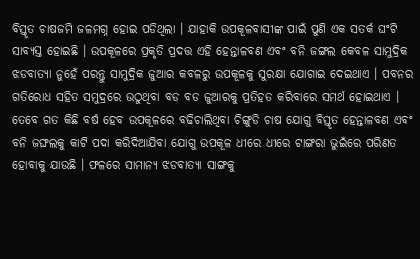ବିସ୍ତୃତ ଚାଷଜମି ଜଳମଗ୍ନ ହୋଇ ପଡିଥିଲା । ଯାହାକି ଉପକୂଳବାସୀଙ୍କ ପାଇଁ ପୁଣି ଏକ ସତର୍କ ଘଂଟି ସାବ୍ୟସ୍ତ ହୋଇଛି । ଉପକୂଳରେ ପ୍ରକୃତି ପ୍ରଦତ୍ତ ଏହି ହେନ୍ତାଳବଣ ଏବଂ ବନି ଜଙ୍ଗଲ କେବଳ ସାମୁଦ୍ରିକ ଝଡବାତ୍ୟା ନୁହେଁ ପରନ୍ତୁ ସାମୁଦ୍ରିକ ଜୁଆର କବଳରୁ ଉପକୂଳକୁ ସୁରକ୍ଷା ଯୋଗାଇ ଦେଇଥାଏ । ପବନର ଗତିରୋଧ ସହିତ ସମୁଦ୍ରରେ ଉଠୁଥିବା ବଡ ବଡ ଜୁଆରକୁ ପ୍ରତିହତ କରିବାରେ ସମର୍ଥ ହୋଇଥାଏ । ତେବେ ଗତ କିଛି ବର୍ଷ ହେବ ଉପକୂଳରେ ବଢିଚାଲିଥିବା ଚିଙ୍ଗୁଡି ଚାଷ ଯୋଗୁ ବିସ୍ତୃତ ହେନ୍ତାଳବଣ ଏବଂ ବନି ଜଙ୍ଘଲକୁ କାଟି ପଦା କରିଦିଆଯିବା ଯୋଗୁ ଉପକୂଳ ଧୀରେ ଧୀରେ ଟାଙ୍ଗରା ଭୁଇଁରେ ପରିଣତ ହୋବାକୁ ଯାଉଛି । ଫଳରେ ସାମାନ୍ୟ ଝଡବାତ୍ୟା ସାଙ୍ଗକୁ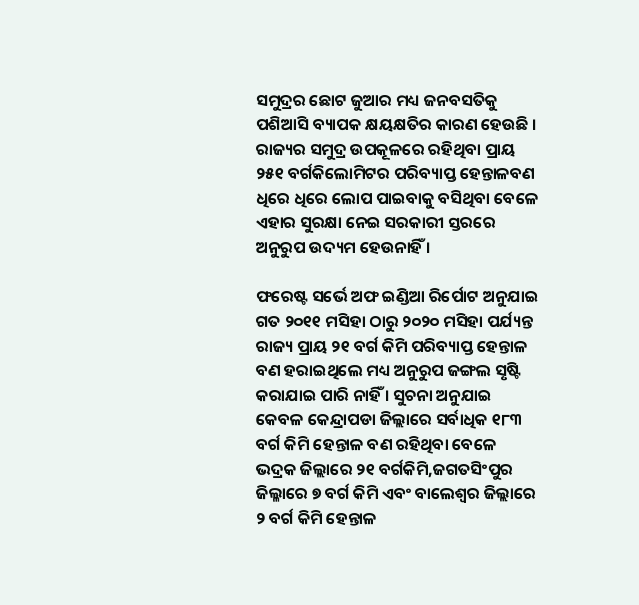ସମୁଦ୍ରର ଛୋଟ ଜୁଆର ମଧ୍ୟ ଜନବସତିକୁ ପଶିଆସି ବ୍ୟାପକ କ୍ଷୟକ୍ଷତିର କାରଣ ହେଉଛି । ରାଜ୍ୟର ସମୁଦ୍ର ଉପକୂଳରେ ରହିଥିବା ପ୍ରାୟ ୨୫୧ ବର୍ଗକିଲୋମିଟର ପରିବ୍ୟାପ୍ତ ହେନ୍ତାଳବଣ ଧିରେ ଧିରେ ଲୋପ ପାଇବାକୁ ବସିଥିବା ବେଳେ ଏହାର ସୁରକ୍ଷା ନେଇ ସରକାରୀ ସ୍ତରରେ ଅନୁରୁପ ଉଦ୍ୟମ ହେଉନାହିଁ ।

ଫରେଷ୍ଟ ସର୍ଭେ ଅଫ ଇଣ୍ଡିଆ ରିର୍ପୋଟ ଅନୁଯାଇ ଗତ ୨୦୧୧ ମସିହା ଠାରୁ ୨୦୨୦ ମସିହା ପର୍ଯ୍ୟନ୍ତ ରାଜ୍ୟ ପ୍ରାୟ ୨୧ ବର୍ଗ କିମି ପରିବ୍ୟାପ୍ତ ହେନ୍ତାଳ ବଣ ହରାଇଥିଲେ ମଧ୍ୟ ଅନୁରୁପ ଜଙ୍ଗଲ ସୃଷ୍ଟି କରାଯାଇ ପାରି ନାହିଁ । ସୁଚନା ଅନୁଯାଇ କେବଳ କେନ୍ଦ୍ରାପଡା ଜିଲ୍ଲାରେ ସର୍ବାଧିକ ୧୮୩ ବର୍ଗ କିମି ହେନ୍ତାଳ ବଣ ରହିଥିବା ବେଳେ ଭଦ୍ରକ ଜିଲ୍ଲାରେ ୨୧ ବର୍ଗକିମି,ଜଗତସିଂପୁର ଜିଲ୍ଳାରେ ୭ ବର୍ଗ କିମି ଏବଂ ବାଲେଶ୍ୱର ଜିଲ୍ଲାରେ ୨ ବର୍ଗ କିମି ହେନ୍ତାଳ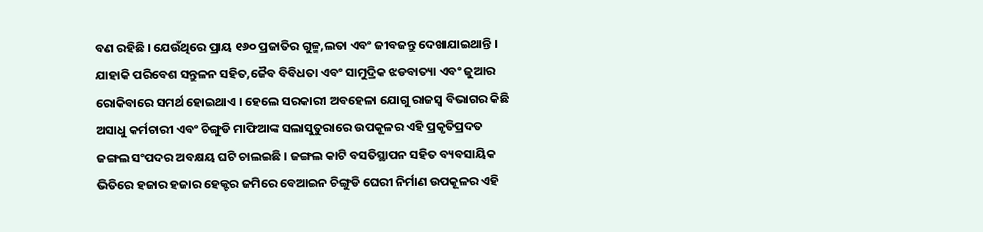ବଣ ରହିଛି । ଯେଉଁଥିରେ ପ୍ରାୟ ୧୬୦ ପ୍ରଜାତିର ଗୁଳ୍ମ,ଲତା ଏବଂ ଜୀବଜନ୍ତୁ ଦେଖାଯାଇଥାନ୍ତି । ଯାହାକି ପରିବେଶ ସନ୍ତୁଳନ ସହିତ,ଜୈବ ବିବିଧତା ଏବଂ ସାମୁଦ୍ରିକ ଝଡବାତ୍ୟା ଏବଂ ଜୁଆର ରୋକିବାରେ ସମର୍ଥ ହୋଇଥାଏ । ହେଲେ ସରକାରୀ ଅବହେଳା ଯୋଗୁ ରାଜସ୍ୱ ବିଭାଗର କିଛି ଅସାଧୁ କର୍ମଚାରୀ ଏବଂ ଚିଙ୍ଗୁଡି ମାଫିଆଙ୍କ ସଲାସୁତୁରାରେ ଉପକୂଳର ଏହି ପ୍ରକୃତିପ୍ରଦତ ଜଙ୍ଗଲ ସଂପଦର ଅବକ୍ଷୟ ଘଟି ଚାଲଇଛି । ଜଙ୍ଗଲ କାଟି ବସତିସ୍ଥାପନ ସହିତ ବ୍ୟବସାୟିକ ଭିତିରେ ହଜାର ହଜାର ହେକ୍ଟର ଜମିରେ ବେଆଇନ ଚିଙ୍ଗୁଡି ଘେରୀ ନିର୍ମାଣ ଉପକୂଳର ଏହି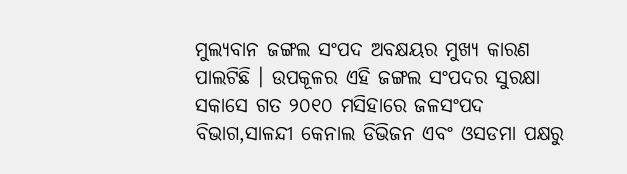ମୁଲ୍ୟବାନ ଜଙ୍ଗଲ ସଂପଦ ଅବକ୍ଷୟର ମୁଖ୍ୟ କାରଣ ପାଲଟିଛି । ଉପକୂଳର ଏହି ଜଙ୍ଗଲ ସଂପଦର ସୁରକ୍ଷା ସକାସେ ଗତ ୨୦୧୦ ମସିହାରେ ଜଳସଂପଦ ବିଭାଗ,ସାଳନ୍ଦୀ କେନାଲ ଡିଭିଜନ ଏବଂ ଓସଡମା ପକ୍ଷରୁ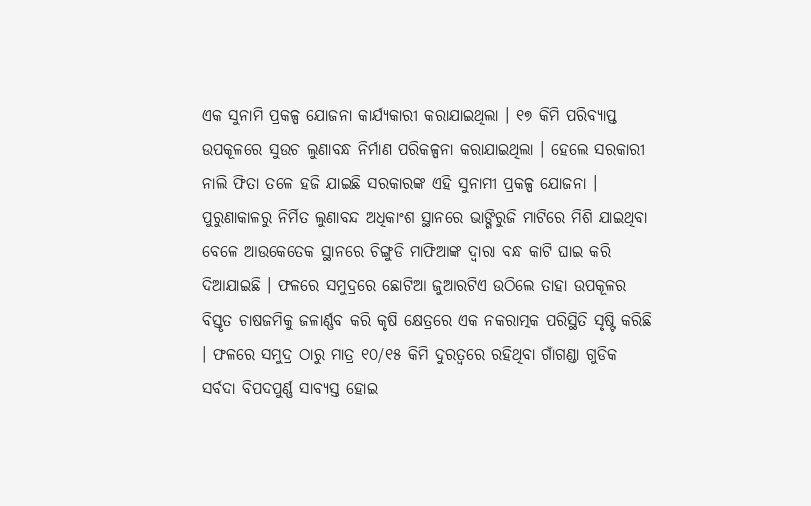ଏକ ସୁନାମି ପ୍ରକଳ୍ପ ଯୋଜନା କାର୍ଯ୍ୟକାରୀ କରାଯାଇଥିଲା । ୧୭ କିମି ପରିବ୍ୟାପ୍ତ ଉପକୂଳରେ ସୁଉଚ ଲୁଣାବନ୍ଧ ନିର୍ମାଣ ପରିକଳ୍ପନା କରାଯାଇଥିଲା । ହେଲେ ସରକାରୀ ନାଲି ଫିତା ତଳେ ହଜି ଯାଇଛି ସରକାରଙ୍କ ଏହି ସୁନାମୀ ପ୍ରକଳ୍ପ ଯୋଜନା । ପୁରୁଣାକାଳରୁ ନିର୍ମିତ ଲୁଣାବନ୍ଦ ଅଧିକାଂଶ ସ୍ଥାନରେ ଭାଙ୍ଗିରୁଜି ମାଟିରେ ମିଶି ଯାଇଥିବା ବେଳେ ଆଉକେତେକ ସ୍ଥାନରେ ଚିଙ୍ଗୁଡି ମାଫିଆଙ୍କ ଦ୍ୱାରା ବନ୍ଧ କାଟି ଘାଇ କରି ଦିଆଯାଇଛି । ଫଳରେ ସମୁଦ୍ରରେ ଛୋଟିଆ ଜୁଆରଟିଏ ଉଠିଲେ ତାହା ଉପକୂଳର ବିସ୍ତୃତ ଚାଷଜମିକୁ ଜଳାର୍ଣ୍ଣବ କରି କୃଷି କ୍ଷେତ୍ରରେ ଏକ ନକରାତ୍ମକ ପରିସ୍ଥିତି ସୃଷ୍ଟି କରିଛି । ଫଳରେ ସମୁଦ୍ର ଠାରୁ ମାତ୍ର ୧୦/୧୫ କିମି ଦୁରତ୍ୱରେ ରହିଥିବା ଗାଁଗଣ୍ଡା ଗୁଡିକ ସର୍ବଦା ବିପଦପୁର୍ଣ୍ଣ ସାବ୍ୟସ୍ତ ହୋଇ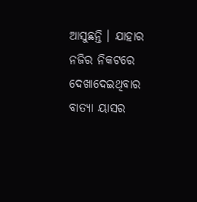ଆସୁଛନ୍ତି । ଯାହାର ନଜିର ନିକଟରେ ଦେଖାଦେଇଥିବାର ବାତ୍ୟା ୟାସର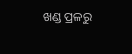ଖଣ୍ଡ ପ୍ରଳରୁ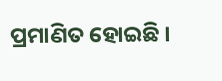ପ୍ରମାଣିତ ହୋଇଛି ।